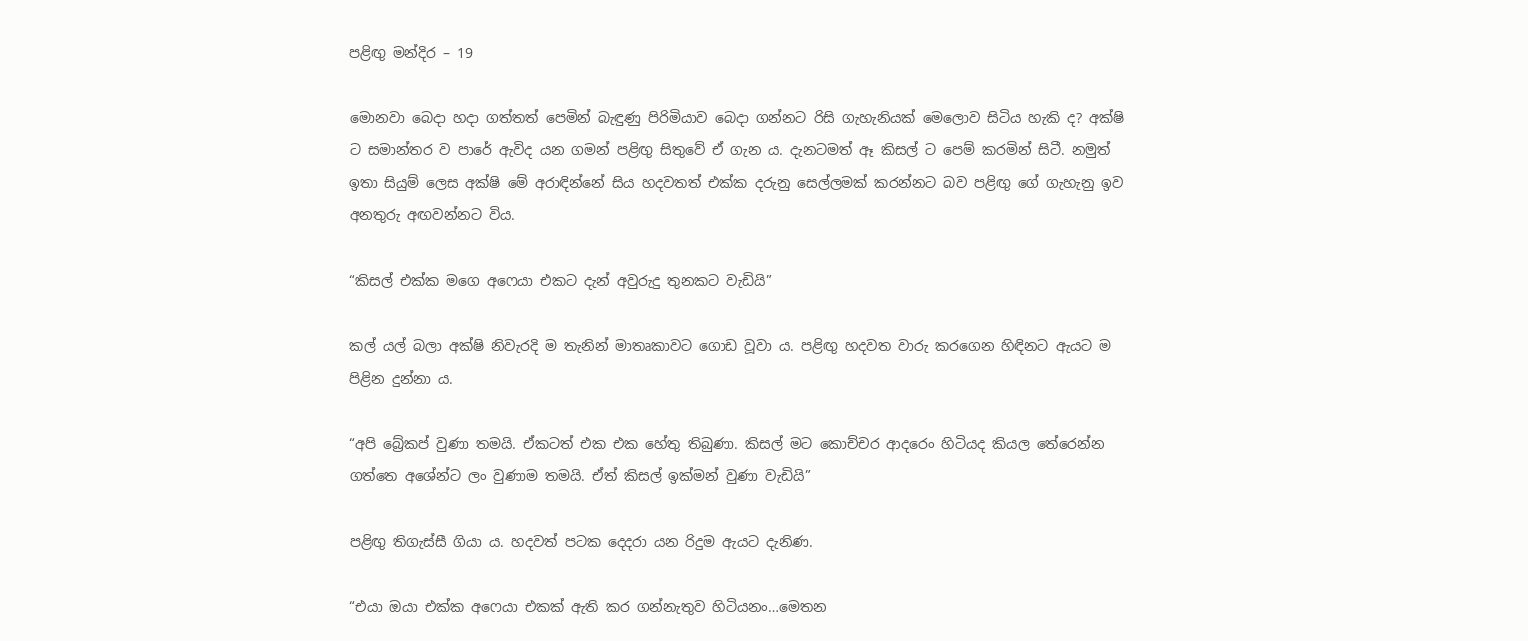පළිඟු මන්දිර – 19

මොනවා බෙදා හදා ගත්තත් පෙමින් බැඳුණු පිරිමියාව බෙදා ගන්නට රිසි ගැහැනියක් මෙලොව සිටිය හැකි ද? අක්ෂි ට සමාන්තර ව පාරේ ඇවිද යන ගමන් පළිඟු සිතුවේ ඒ ගැන ය. දැනටමත් ඈ කිසල් ට පෙම් කරමින් සිටී. නමුත් ඉතා සියුම් ලෙස අක්ෂි මේ අරාඳින්නේ සිය හදවතත් එක්ක දරුනු සෙල්ලමක් කරන්නට බව පළිඟු ගේ ගැහැනු ඉව අනතුරු අඟවන්නට විය.

“කිසල් එක්ක මගෙ අෆෙයා එකට දැන් අවුරුදු තුනකට වැඩියි”

කල් යල් බලා අක්ෂි නිවැරදි ම තැනින් මාතෘකාවට ගොඩ වූවා ය. පළිඟු හදවත වාරු කරගෙන හිඳිනට ඇයට ම පිළින දුන්නා ය.

“අපි බ්‍රේකප් වුණා තමයි. ඒකටත් එක එක හේතු තිබුණා. කිසල් මට කොච්චර ආදරෙං හිටියද කියල තේරෙන්න ගත්තෙ අශේන්ට ලං වුණාම තමයි. ඒත් කිසල් ඉක්මන් වුණා වැඩියි”

පළිඟු තිගැස්සී ගියා ය. හදවත් පටක දෙදරා යන රිදුම ඇයට දැනිණ.

“එයා ඔයා එක්ක අෆෙයා එකක් ඇති කර ගන්නැතුව හිටියනං…මෙතන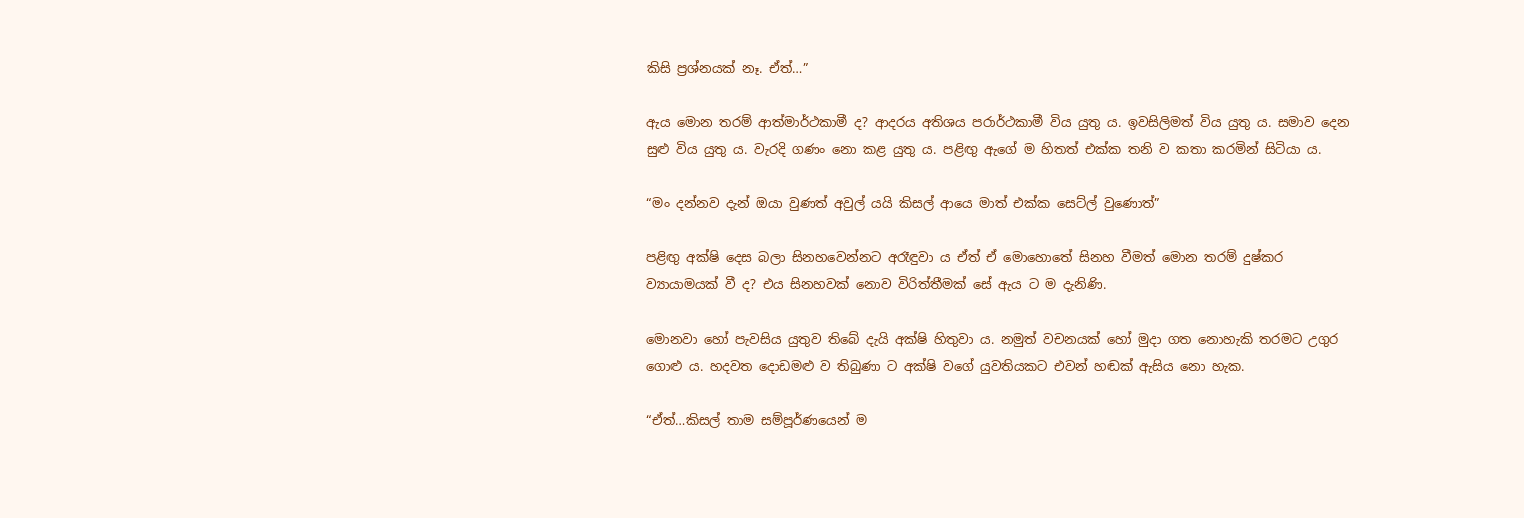කිසි ප්‍රශ්නයක් නෑ. ඒත්…”

ඇය මොන තරම් ආත්මාර්ථකාමී ද? ආදරය අතිශය පරාර්ථකාමී විය යුතු ය. ඉවසිලිමත් විය යුතු ය. සමාව දෙන සුළු විය යුතු ය. වැරදි ගණං නො කළ යුතු ය. පළිඟු ඇගේ ම හිතත් එක්ක තනි ව කතා කරමින් සිටියා ය.

“මං දන්නව දැන් ඔයා වුණත් අවුල් යයි කිසල් ආයෙ මාත් එක්ක සෙට්ල් වුණොත්”

පළිඟු අක්ෂි දෙස බලා සිනහවෙන්නට අරෑඳුවා ය ඒත් ඒ මොහොතේ සිනහ වීමත් මොන තරම් දුෂ්කර ව්‍යායාමයක් වී ද? එය සිනහවක් නොව විරිත්තීමක් සේ ඇය ට ම දැනිණි.

මොනවා හෝ පැවසිය යුතුව තිබේ දැයි අක්ෂි හිතුවා ය. නමුත් වචනයක් හෝ මුදා ගත නොහැකි තරමට උගුර ගොළු ය. හදවත දොඩමළු ව තිබුණා ට අක්ෂි වගේ යුවතියකට එවන් හඬක් ඇසිය නො හැක.

“ඒත්…කිසල් තාම සම්පූර්ණයෙන් ම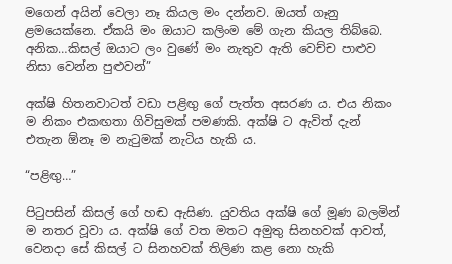මගෙන් අයින් වෙලා නෑ කියල මං දන්නව. ඔයත් ගෑනු ළමයෙක්නෙ. ඒකයි මං ඔයාට කලිංම මේ ගැන කියල තිබ්බෙ. අනික…කිසල් ඔයාට ලං වුණේ මං නැතුව ඇති වෙච්ච පාළුව නිසා වෙන්න පුළුවන්”

අක්ෂි හිතනවාටත් වඩා පළිඟු ගේ පැත්ත අසරණ ය. එය නිකං ම නිකං එකඟතා ගිවිසුමක් පමණකි. අක්ෂි ට ඇවිත් දැන් එතැන ඕනෑ ම නැටුමක් නැටිය හැකි ය.

“පළිඟු…”

පිටුපසින් කිසල් ගේ හඬ ඇසිණ. යුවතිය අක්ෂි ගේ මූණ බලමින් ම නතර වූවා ය. අක්ෂි ගේ වත මතට අමුතු සිනහවක් ආවත්, වෙනදා සේ කිසල් ට සිනහවක් තිලිණ කළ නො හැකි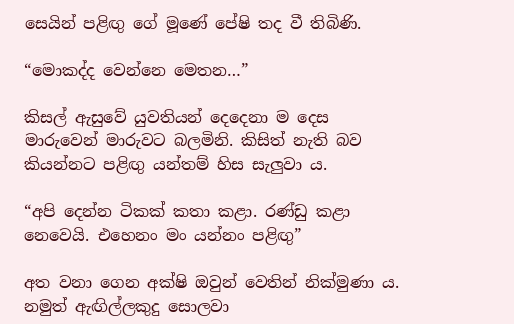සෙයින් පළිඟු ගේ මූණේ පේෂි තද වී තිබිණි.

“මොකද්ද වෙන්නෙ මෙතන…”

කිසල් ඇසුවේ යුවතියන් දෙදෙනා ම දෙස මාරුවෙන් මාරුවට බලමිනි. කිසිත් නැති බව කියන්නට පළිඟු යන්තම් හිස සැලුවා ය.

“අපි දෙන්න ටිකක් කතා කළා. රණ්ඩු කළා නෙවෙයි. එහෙනං මං යන්නං පළිඟු”

අත වනා ගෙන අක්ෂි ඔවුන් වෙතින් නික්මුණා ය. නමුත් ඇඟිල්ලකුදු සොලවා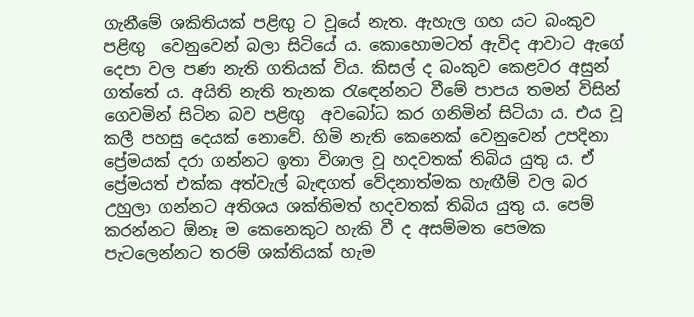ගැනීමේ ශකිතියක් පළිඟු ට වූයේ නැත. ඇහැල ගහ යට බංකුව පළිඟු  වෙනුවෙන් බලා සිටියේ ය. කොහොමටත් ඇවිද ආවාට ඇගේ දෙපා වල පණ නැති ගතියක් විය. කිසල් ද බංකුව කෙළවර අසුන් ගත්තේ ය. අයිති නැති තැනක රැඳෙන්නට වීමේ පාපය තමන් විසින් ගෙවමින් සිටින බව පළිඟු  අවබෝධ කර ගනිමින් සිටියා ය. එය වූ කලී පහසු දෙයක් නොවේ. හිමි නැති කෙනෙක් වෙනුවෙන් උපදිනා ප්‍රේමයක් දරා ගන්නට ඉතා විශාල වූ හදවතක් තිබිය යුතු ය. ඒ ප්‍රේමයත් එක්ක අත්වැල් බැඳගත් වේදනාත්මක හැඟීම් වල බර උහුලා ගන්නට අතිශය ශක්තිමත් හදවතක් තිබිය යුතු ය. පෙම් කරන්නට ඕනෑ ම කෙනෙකුට හැකි වී ද අසම්මත පෙමක පැටලෙන්නට තරම් ශක්තියක් හැම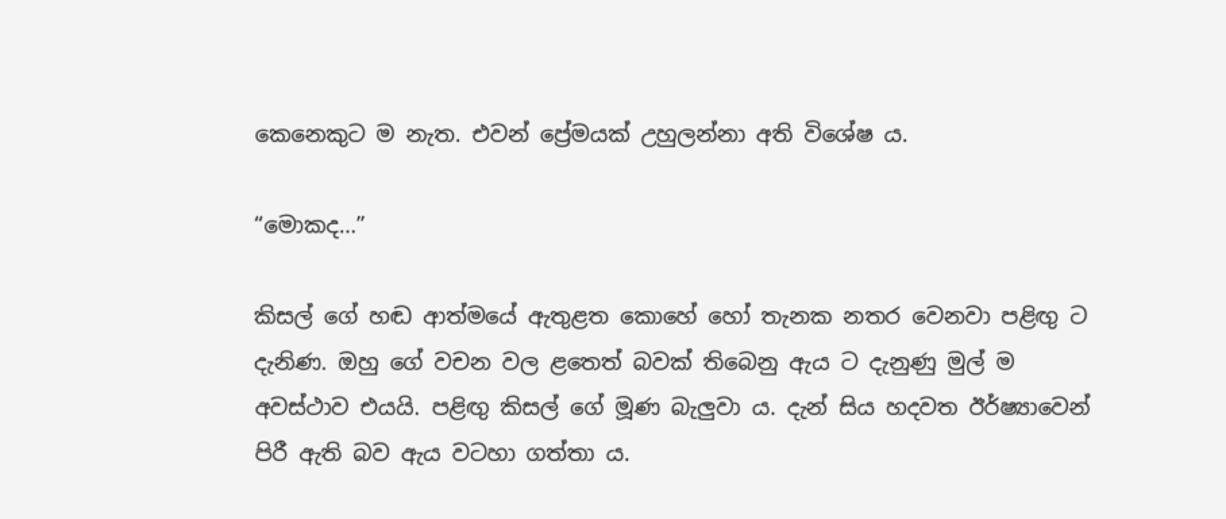කෙනෙකුට ම නැත. එවන් ප්‍රේමයක් උහුලන්නා අති විශේෂ ය.

“මොකද…”

කිසල් ගේ හඬ ආත්මයේ ඇතුළත කොහේ හෝ තැනක නතර වෙනවා පළිඟු ට දැනිණ. ඔහු ගේ වචන වල ළතෙත් බවක් තිබෙනු ඇය ට දැනුණු මුල් ම අවස්ථාව එයයි. පළිඟු කිසල් ගේ මූණ බැලුවා ය. දැන් සිය හදවත ඊර්ෂ්‍යාවෙන් පිරී ඇති බව ඇය වටහා ගත්තා ය.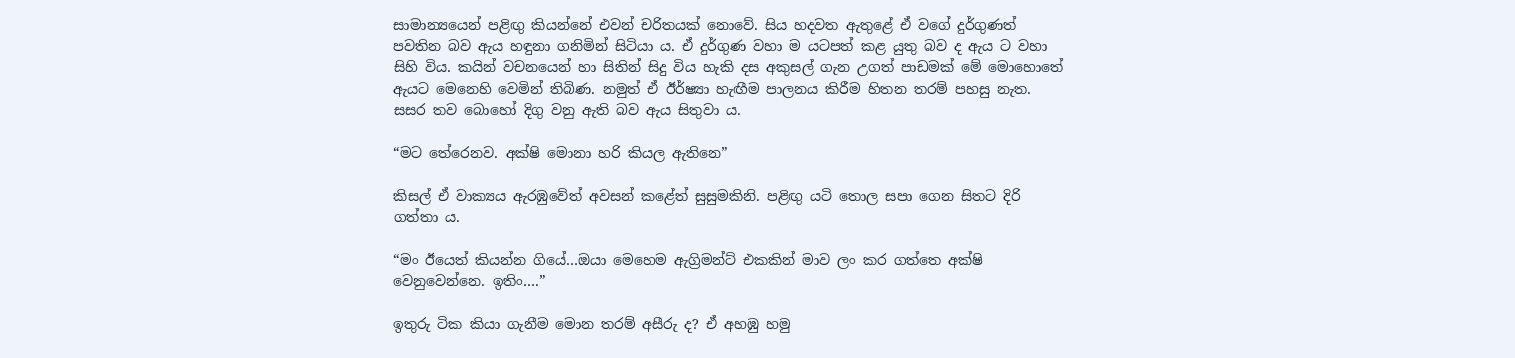සාමාන්‍යයෙන් පළිඟු කියන්නේ එවන් චරිතයක් නොවේ. සිය හදවත ඇතුළේ ඒ වගේ දුර්ගුණත් පවතින බව ඇය හඳුනා ගනිමින් සිටියා ය. ඒ දුර්ගුණ වහා ම යටපත් කළ යුතු බව ද ඇය ට වහා සිහි විය. කයින් වචනයෙන් හා සිතින් සිදු විය හැකි දස අකුසල් ගැන උගත් පාඩමක් මේ මොහොතේ ඇයට මෙනෙහි වෙමින් තිබිණ. නමුත් ඒ ඊර්ෂ්‍යා හැඟීම පාලනය කිරීම හිතන තරම් පහසු නැත. සසර තව බොහෝ දිගු වනු ඇති බව ඇය සිතුවා ය.

“මට තේරෙනව. අක්ෂි මොනා හරි කියල ඇතිනෙ”

කිසල් ඒ වාක්‍යය ඇරඹුවේත් අවසන් කළේත් සුසුමකිනි. පළිඟු යටි තොල සපා ගෙන සිතට දිරි ගත්තා ය.

“මං ඊයෙත් කියන්න ගියේ…ඔයා මෙහෙම ඇග්‍රිමන්ට් එකකින් මාව ලං කර ගත්තෙ අක්ෂි වෙනුවෙන්නෙ. ඉතිං….”

ඉතුරු ටික කියා ගැනීම මොන තරම් අසීරු ද? ඒ අහඹු හමු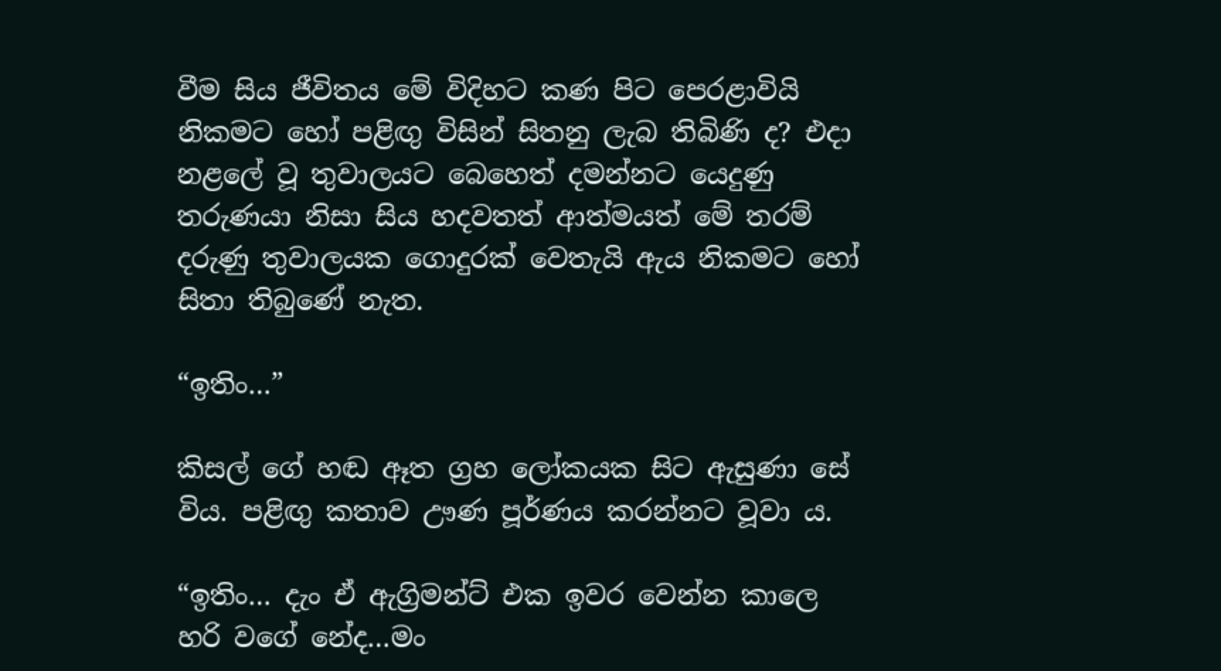වීම සිය ජීවිතය මේ විදිහට කණ පිට පෙරළාවියි නිකමට හෝ පළිඟු විසින් සිතනු ලැබ තිබිණි ද? එදා නළලේ වූ තුවාලයට බෙහෙත් දමන්නට යෙදුණු තරුණයා නිසා සිය හදවතත් ආත්මයත් මේ තරම් දරුණු තුවාලයක ගොදුරක් වෙතැයි ඇය නිකමට හෝ සිතා තිබුණේ නැත.

“ඉතිං…”

කිසල් ගේ හඬ ඈත ග්‍රහ ලෝකයක සිට ඇසුණා සේ විය. පළිඟු කතාව ඌණ පූර්ණය කරන්නට වූවා ය.

“ඉතිං… දැං ඒ ඇග්‍රිමන්ට් එක ඉවර වෙන්න කාලෙ හරි වගේ නේද…මං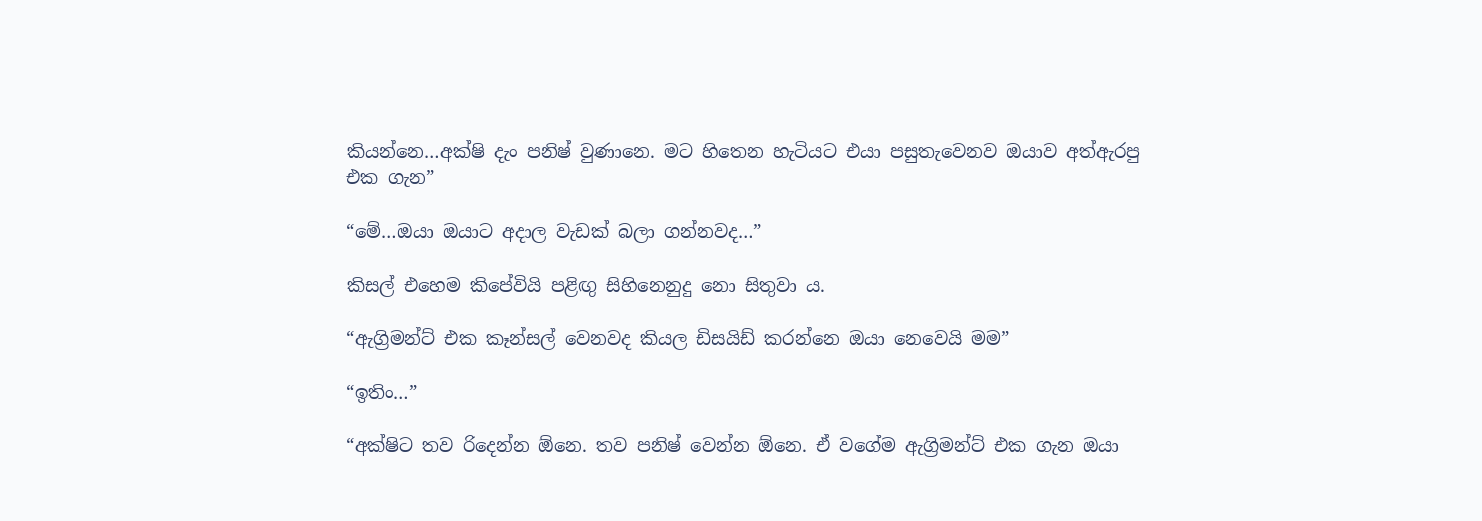කියන්නෙ…අක්ෂි දැං පනිෂ් වුණානෙ. මට හිතෙන හැටියට එයා පසුතැවෙනව ඔයාව අත්ඇරපු එක ගැන”

“මේ…ඔයා ඔයාට අදාල වැඩක් බලා ගන්නවද…”

කිසල් එහෙම කිපේවියි පළිඟු සිහිනෙනුදු නො සිතුවා ය.

“ඇග්‍රිමන්ට් එක කෑන්සල් වෙනවද කියල ඩිසයිඩ් කරන්නෙ ඔයා නෙවෙයි මම”

“ඉතිං…”

“අක්ෂිට තව රිදෙන්න ඕනෙ. තව පනිෂ් වෙන්න ඕනෙ. ඒ වගේම ඇග්‍රිමන්ට් එක ගැන ඔයා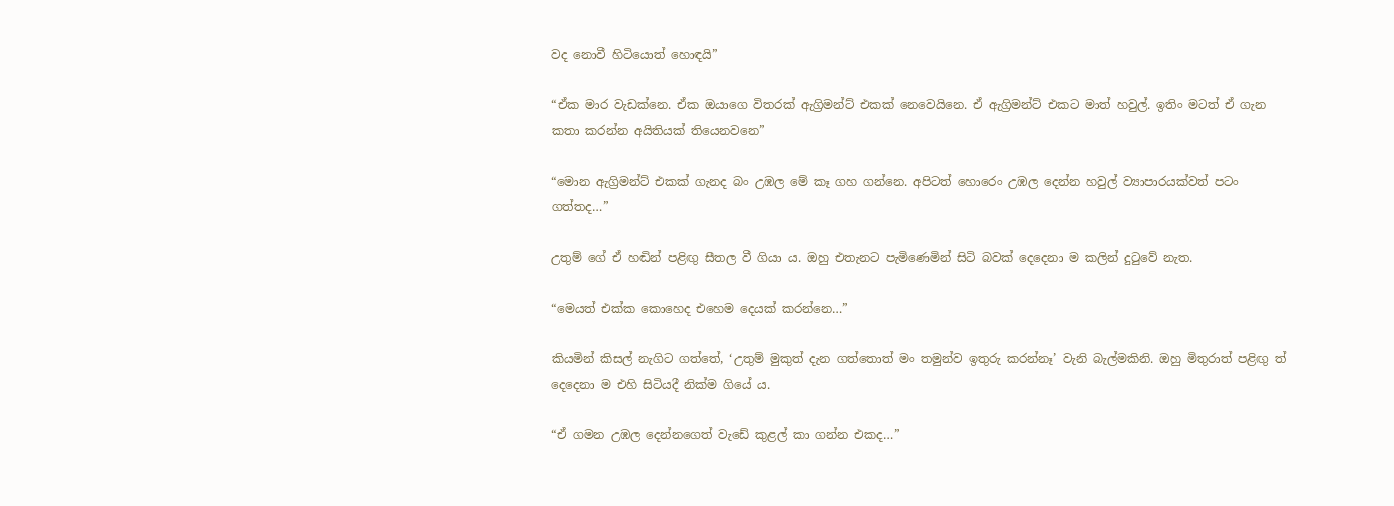වද නොවී හිටියොත් හොඳයි”

“ඒක මාර වැඩක්නෙ. ඒක ඔයාගෙ විතරක් ඇග්‍රිමන්ට් එකක් නෙවෙයිනෙ. ඒ ඇග්‍රිමන්ට් එකට මාත් හවුල්. ඉතිං මටත් ඒ ගැන කතා කරන්න අයිතියක් තියෙනවනෙ”

“මොන ඇග්‍රිමන්ට් එකක් ගැනද බං උඹල මේ කෑ ගහ ගන්නෙ. අපිටත් හොරෙං උඹල දෙන්න හවුල් ව්‍යාපාරයක්වත් පටං ගත්තද…”

උතුම් ගේ ඒ හඬින් පළිඟු සීතල වී ගියා ය. ඔහු එතැනට පැමිණෙමින් සිටි බවක් දෙදෙනා ම කලින් දුටුවේ නැත.

“මෙයත් එක්ක කොහෙද එහෙම දෙයක් කරන්නෙ…”

කියමින් කිසල් නැගිට ගත්තේ, ‘උතුම් මුකුත් දැන ගත්තොත් මං තමුන්ව ඉතුරු කරන්නෑ’ වැනි බැල්මකිනි. ඔහු මිතුරාත් පළිඟු ත් දෙදෙනා ම එහි සිටියදී නික්ම ගියේ ය.

“ඒ ගමන උඹල දෙන්නගෙත් වැඩේ කුළල් කා ගන්න එකද…”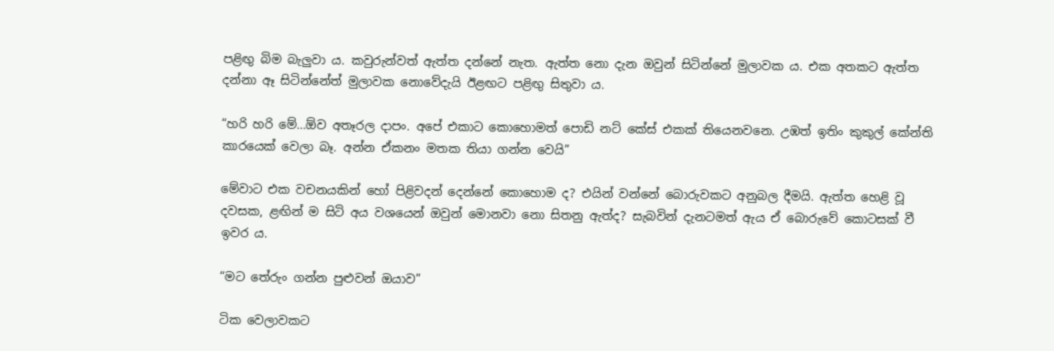පළිඟු බිම බැලුවා ය. කවුරුන්වත් ඇත්ත දන්නේ නැත. ඇත්ත නො දැන ඔවුන් සිටින්නේ මුලාවක ය. එක අතකට ඇත්ත දන්නා ඈ සිටින්නේත් මුලාවක නොවේදැයි ඊළඟට පළිඟු සිතුවා ය.

“හරි හරි මේ…ඕව අතෑරල දාපං. අපේ එකාට කොහොමත් පොඩි නට් කේස් එකක් තියෙනවනෙ. උඹත් ඉතිං කුකුල් කේන්ති කාරයෙක් වෙලා බෑ. අන්න ඒකනං මතක තියා ගන්න වෙයි”

මේවාට එක වචනයකින් හෝ පිළිවදන් දෙන්නේ කොහොම ද? එයින් වන්නේ බොරුවකට අනුබල දීමයි. ඇත්ත හෙළි වූ දවසක, ළඟින් ම සිටි අය වශයෙන් ඔවුන් මොනවා නො සිතනු ඇත්ද? සැබවින් දැනටමත් ඇය ඒ බොරුවේ කොටසක් වී ඉවර ය.

“මට තේරුං ගන්න පුළුවන් ඔයාව”

ටික වෙලාවකට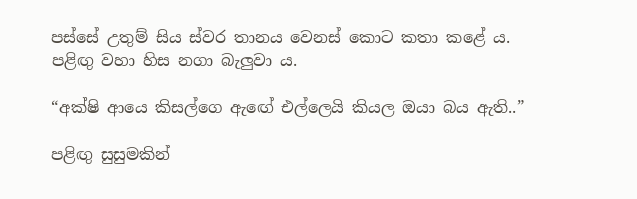පස්සේ උතුම් සිය ස්වර තානය වෙනස් කොට කතා කළේ ය. පළිඟු වහා හිස නගා බැලුවා ය.

“අක්ෂි ආයෙ කිසල්ගෙ ඇඟේ එල්ලෙයි කියල ඔයා බය ඇති..”

පළිඟු සුසුමකින්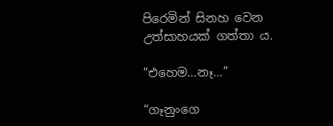පිරෙමින් සිනහ වෙන උත්සාහයක් ගත්තා ය.

“එහෙම…නෑ…”

“ගෑනුංගෙ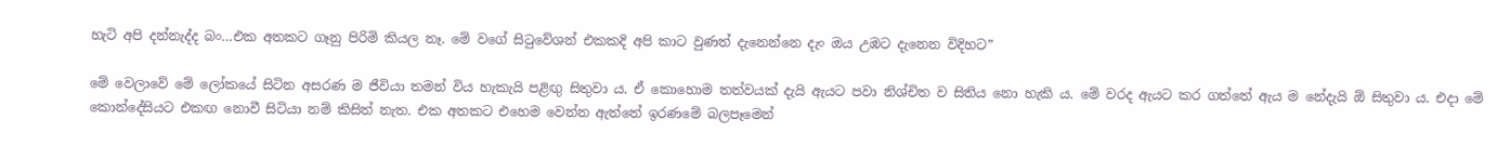හැටි අපි දන්නැද්ද බං…එක අතකට ගෑනු පිරිමි කියල නෑ. මේ වගේ සිටුවේශන් එකකදි අපි කාට වුණත් දැනෙන්නෙ දැං ඔය උඹට දැනෙන විදිහට”

මේ වෙලාවේ මේ ලෝකයේ සිටින අසරණ ම ජීවියා තමන් විය හැකැයි පළිඟු සිතුවා ය. ඒ කොහොම තත්වයක් දැයි ඇයට පවා නිශ්චිත ව සිතිය නො හැකි ය. මේ වරද ඇයට කර ගත්තේ ඇය ම නේදැයි ඕ සිතුවා ය. එදා මේ කොන්දේසියට එකඟ නොවී සිටියා නම් කිසිත් නැත. එක අතකට එහෙම වෙන්න ඇත්තේ ඉරණමේ බලපෑමෙන්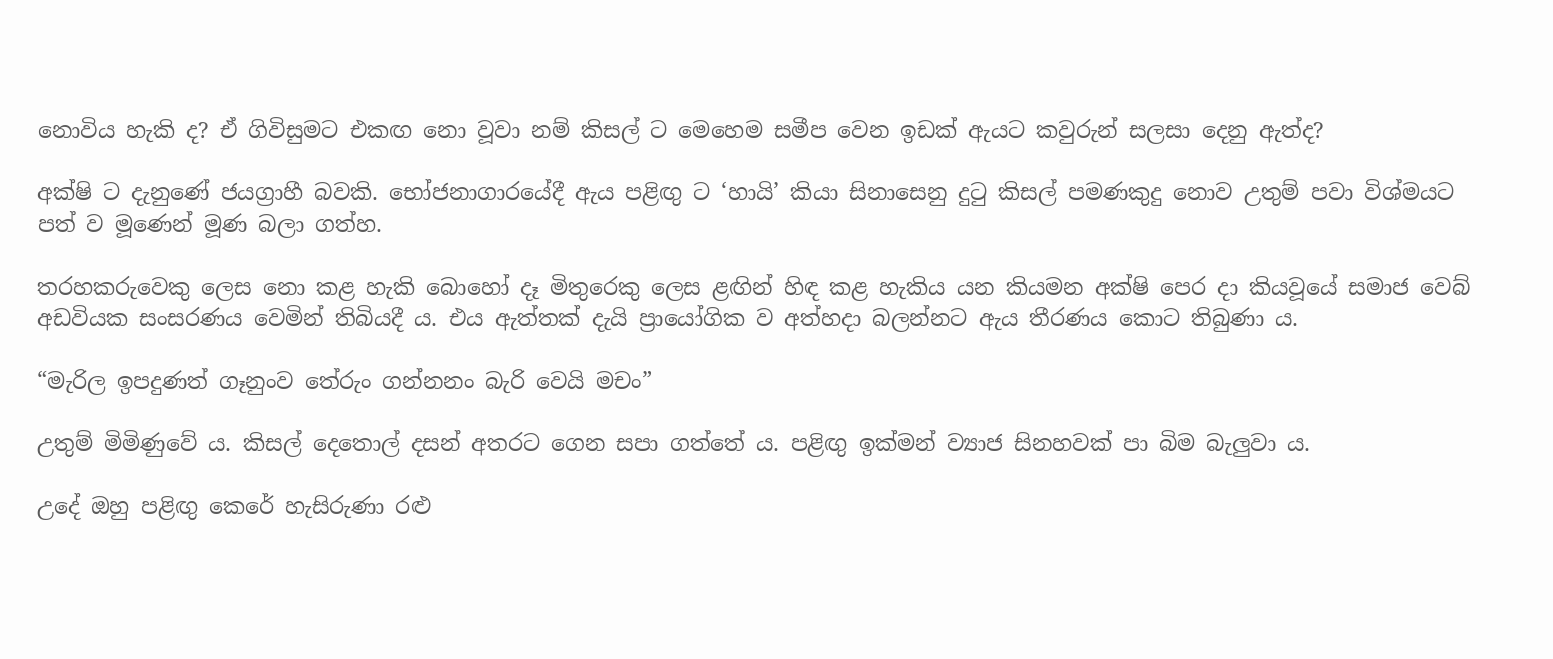නොවිය හැකි ද? ඒ ගිවිසුමට එකඟ නො වූවා නම් කිසල් ට මෙහෙම සමීප වෙන ඉඩක් ඇයට කවුරුන් සලසා දෙනු ඇත්ද?

අක්ෂි ට දැනුණේ ජයග්‍රාහී බවකි. භෝජනාගාරයේදී ඇය පළිඟු ට ‘හායි’ කියා සිනාසෙනු දුටු කිසල් පමණකුදු නොව උතුම් පවා විශ්මයට පත් ව මූණෙන් මූණ බලා ගත්හ.

තරහකරුවෙකු ලෙස නො කළ හැකි බොහෝ දෑ මිතුරෙකු ලෙස ළඟින් හිඳ කළ හැකිය යන කියමන අක්ෂි පෙර දා කියවූයේ සමාජ වෙබ් අඩවියක සංසරණය වෙමින් තිබියදී ය. එය ඇත්තක් දැයි ප්‍රායෝගික ව අත්හදා බලන්නට ඇය තීරණය කොට තිබුණා ය.

“මැරිල ඉපදුණත් ගෑනුංව තේරුං ගන්නනං බැරි වෙයි මචං”

උතුම් මිමිණුවේ ය. කිසල් දෙතොල් දසන් අතරට ගෙන සපා ගත්තේ ය. පළිඟු ඉක්මන් ව්‍යාජ සිනහවක් පා බිම බැලුවා ය.

උදේ ඔහු පළිඟු කෙරේ හැසිරුණා රළු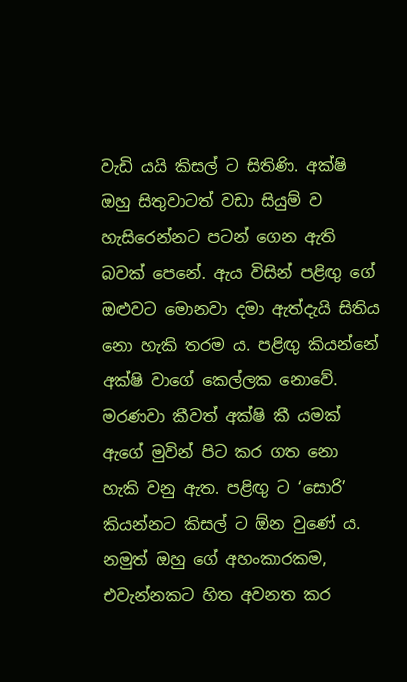වැඩි යයි කිසල් ට සිතිණි. අක්ෂි ඔහු සිතුවාටත් වඩා සියුම් ව හැසිරෙන්නට පටන් ගෙන ඇති බවක් පෙනේ. ඇය විසින් පළිඟු ගේ ඔළුවට මොනවා දමා ඇත්දැයි සිතිය නො හැකි තරම ය. පළිඟු කියන්නේ අක්ෂි වාගේ කෙල්ලක නොවේ. මරණවා කීවත් අක්ෂි කී යමක් ඇගේ මුවින් පිට කර ගත නො හැකි වනු ඇත. පළිඟු ට ‘සොරි’ කියන්නට කිසල් ට ඕන වුණේ ය. නමුත් ඔහු ගේ අහංකාරකම, එවැන්නකට හිත අවනත කර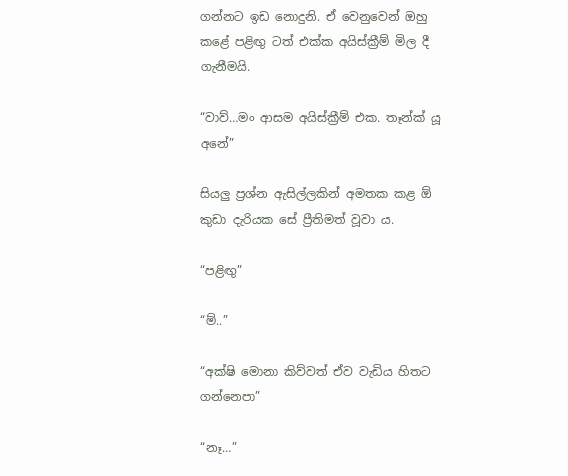ගන්නට ඉඩ නොදුනි. ඒ වෙනුවෙන් ඔහු කළේ පළිඟු ටත් එක්ක අයිස්ක්‍රීම් මිල දී ගැනීමයි.

“වාව්…මං ආසම අයිස්ක්‍රීම් එක. තෑන්ක් යූ අනේ”

සියලු ප්‍රශ්න ඇසිල්ලකින් අමතක කළ ඕ කුඩා දැරියක සේ ප්‍රීතිමත් වූවා ය.

“පළිඟු”

“ම්..”

“අක්ෂි මොනා කිව්වත් ඒව වැඩිය හිතට ගන්නෙපා”

“නෑ…”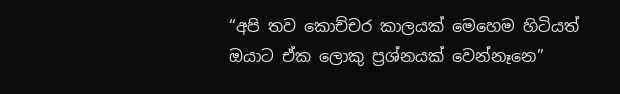“අපි තව කොච්චර කාලයක් මෙහෙම හිටියත් ඔයාට ඒක ලොකු ප්‍රශ්නයක් වෙන්නෑනෙ”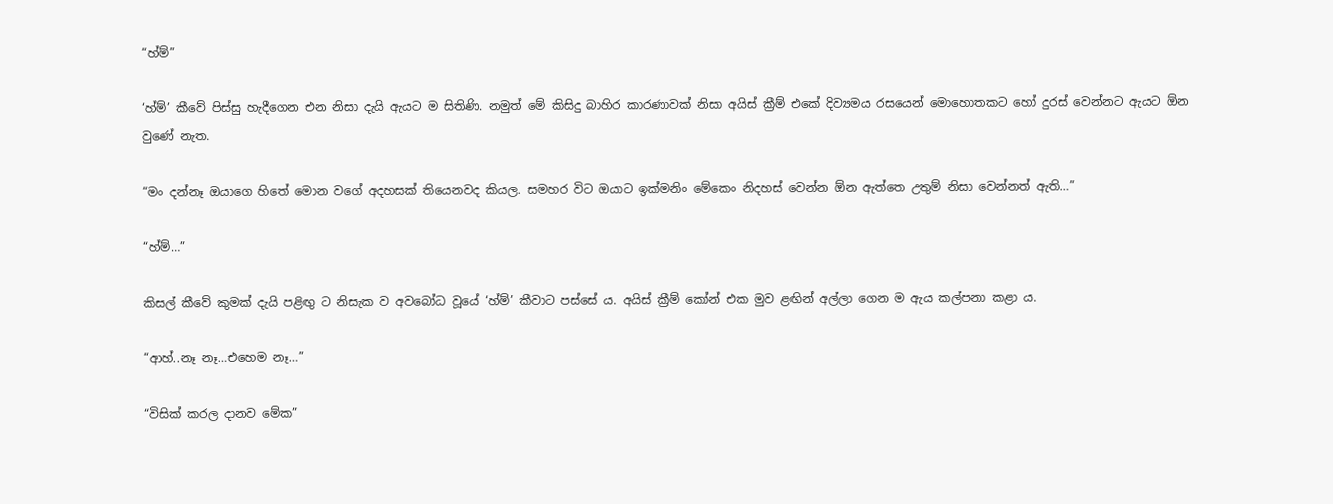“හ්ම්”

‘හ්ම්’ කීවේ පිස්සු හැදීගෙන එන නිසා දැයි ඇයට ම සිතිණි. නමුත් මේ කිසිදු බාහිර කාරණාවක් නිසා අයිස් ක්‍රීම් එකේ දිව්‍යමය රසයෙන් මොහොතකට හෝ දුරස් වෙන්නට ඇයට ඕන වුණේ නැත.

“මං දන්නෑ ඔයාගෙ හිතේ මොන වගේ අදහසක් තියෙනවද කියල. සමහර විට ඔයාට ඉක්මනිං මේකෙං නිදහස් වෙන්න ඕන ඇත්තෙ උතුම් නිසා වෙන්නත් ඇති…”

“හ්ම්…”

කිසල් කීවේ කුමක් දැයි පළිඟු ට නිසැක ව අවබෝධ වූයේ ‘හ්ම්’ කීවාට පස්සේ ය. අයිස් ක්‍රීම් කෝන් එක මුව ළඟින් අල්ලා ගෙන ම ඇය කල්පනා කළා ය.

“ආහ්..නෑ නෑ…එහෙම නෑ…”

“විසික් කරල දානව මේක”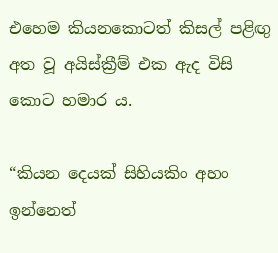එහෙම කියනකොටත් කිසල් පළිඟු අත වූ අයිස්ක්‍රීම් එක ඇද විසි කොට හමාර ය.

“කියන දෙයක් සිහියකිං අහං ඉන්නෙත්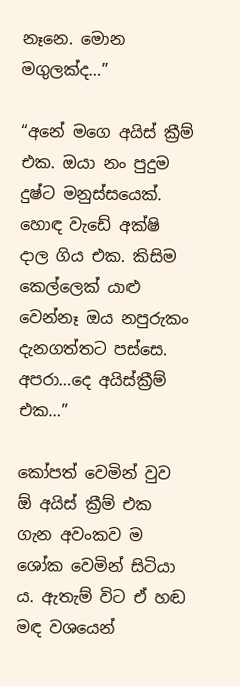නෑනෙ. මොන මගුලක්ද…”

“අනේ මගෙ අයිස් ක්‍රීම් එක. ඔයා නං පුදුම දුෂ්ට මනුස්සයෙක්. හොඳ වැඩේ අක්ෂි දාල ගිය එක. කිසිම කෙල්ලෙක් යාළු වෙන්නෑ ඔය නපුරුකං දැනගත්තට පස්සෙ. අපරා…දෙ අයිස්ක්‍රීම් එක…”

කෝපත් වෙමින් වුව ඕ අයිස් ක්‍රීම් එක ගැන අවංකව ම ශෝක වෙමින් සිටියා ය. ඇතැම් විට ඒ හඬ මඳ වශයෙන්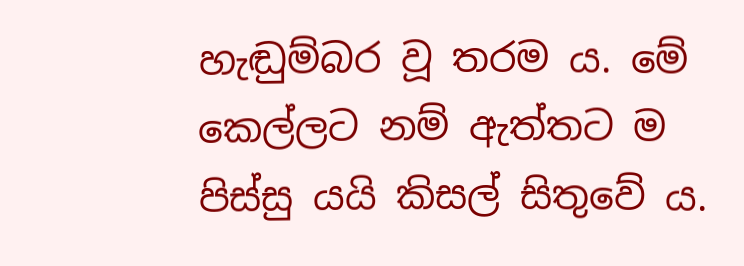හැඬුම්බර වූ තරම ය. මේ කෙල්ලට නම් ඇත්තට ම පිස්සු යයි කිසල් සිතුවේ ය.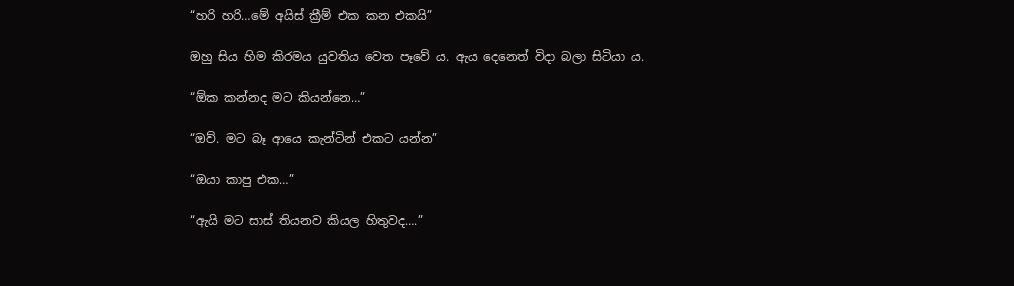“හරි හරි…මේ අයිස් ක්‍රීම් එක කන එකයි”

ඔහු සිය හිම කිරමය යුවතිය වෙත පෑවේ ය. ඇය දෙනෙත් විදා බලා සිටියා ය.

“ඕක කන්නද මට කියන්නෙ…”

“ඔව්. මට බෑ ආයෙ කැන්ටින් එකට යන්න”

“ඔයා කාපු එක…”

“ඇයි මට සාස් තියනව කියල හිතුවද….”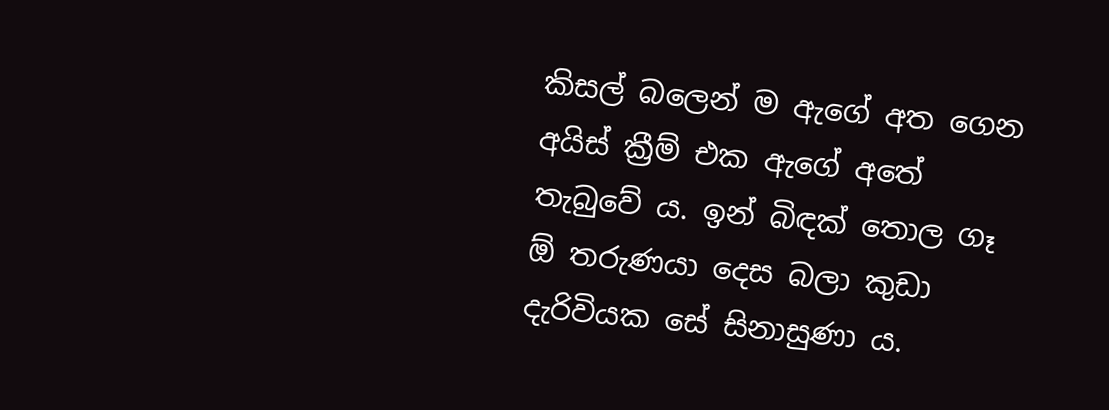කිසල් බලෙන් ම ඇගේ අත ගෙන අයිස් ක්‍රීම් එක ඇගේ අතේ තැබුවේ ය. ඉන් බිඳක් තොල ගෑ ඕ තරුණයා දෙස බලා කුඩා දැරිවියක සේ සිනාසුණා ය.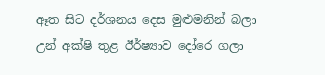ඈත සිට දර්ශනය දෙස මුළුමනින් බලා උන් අක්ෂි තුළ ඊර්ෂ්‍යාව දෝරෙ ගලා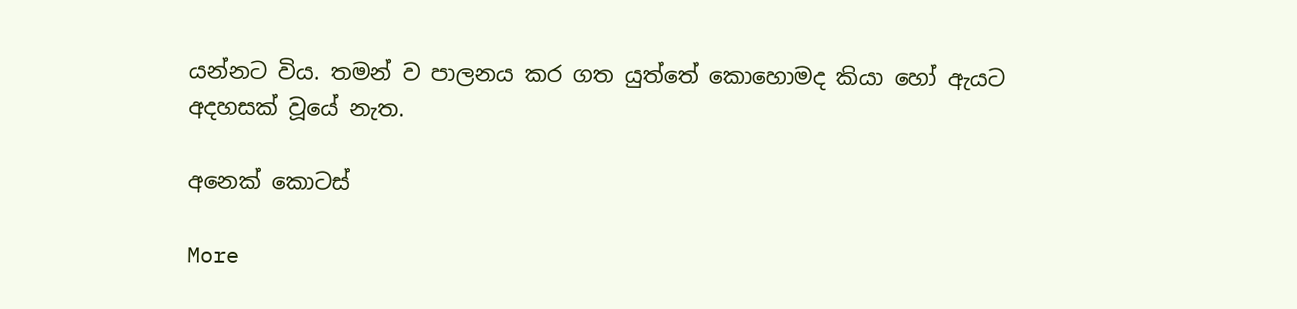යන්නට විය. තමන් ව පාලනය කර ගත යුත්තේ කොහොමද කියා හෝ ඇයට අදහසක් වූයේ නැත.

අනෙක් කොටස්

More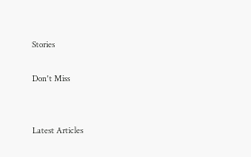Stories

Don't Miss


Latest Articles